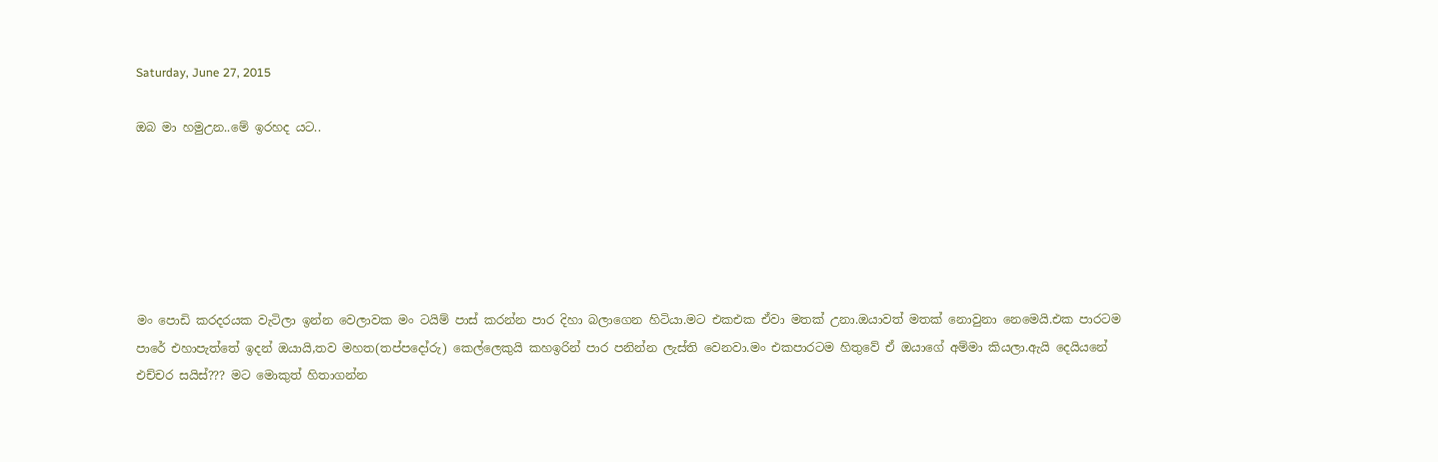Saturday, June 27, 2015

ඔබ මා හමුඋන..මේ ඉරහද යට..






මං පොඩි කරදරයක වැටිලා ඉන්න වෙලාවක මං ටයිම් පාස් කරන්න පාර දිහා බලාගෙන හිටියා.මට එකඑක ඒවා මතක් උනා.ඔයාවත් මතක් නොවුනා නෙමෙයි.එක පාරටම පාරේ එහාපැත්තේ ඉදන් ඔයායි,තව මහත(තප්පදෝරු) කෙල්ලෙකුයි කහඉරින් පාර පනින්න ලැස්ති වෙනවා.මං එකපාරටම හිතුවේ ඒ ඔයාගේ අම්මා කියලා.ඇයි දෙයියනේ එච්චර සයිස්??? මට මොකුත් හිතාගන්න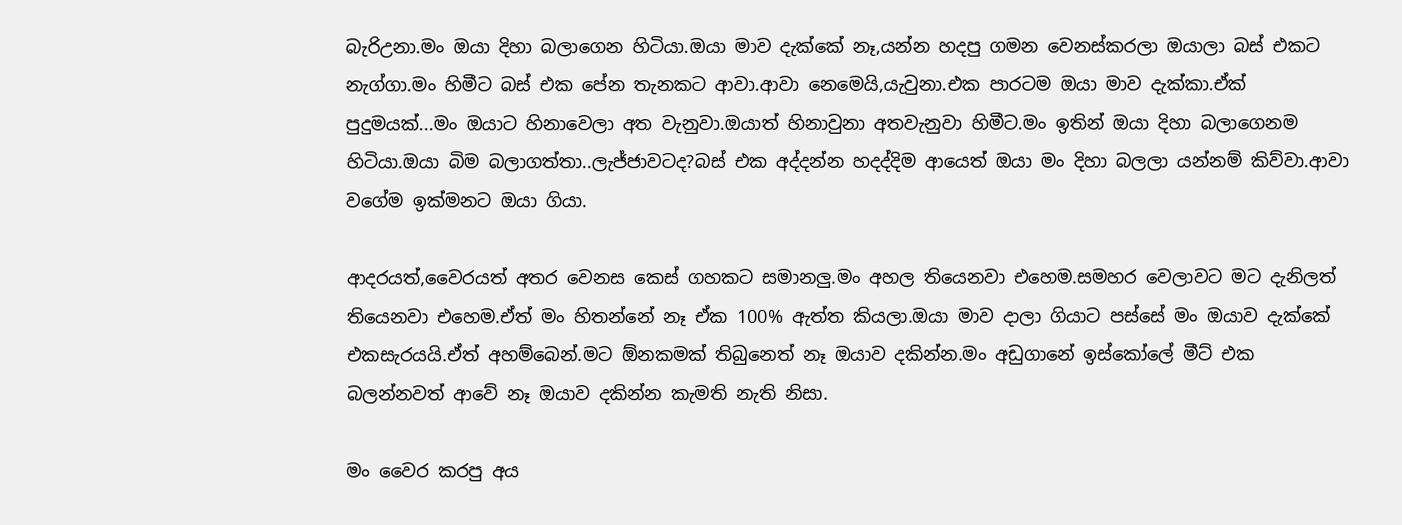බැරිඋනා.මං ඔයා දිහා බලාගෙන හිටියා.ඔයා මාව දැක්කේ නෑ,යන්න හදපු ගමන වෙනස්කරලා ඔයාලා බස් එකට නැග්ගා.මං හිමීට බස් එක පේන තැනකට ආවා.ආවා නෙමෙයි,යැවුනා.එක පාරටම ඔයා මාව දැක්කා.ඒක් පුදුමයක්...මං ඔයාට හිනාවෙලා අත වැනුවා.ඔයාත් හිනාවුනා අතවැනුවා හිමීට.මං ඉතින් ඔයා දිහා බලාගෙනම හිටියා.ඔයා බිම බලාගත්තා..ලැජ්ජාවටද?බස් එක අද්දන්න හදද්දිම ආයෙත් ඔයා මං දිහා බලලා යන්නම් කිව්වා.ආවා වගේම ඉක්මනට ඔයා ගියා.

ආදරයත්,වෛරයත් අතර වෙනස කෙස් ගහකට සමානලු.මං අහල තියෙනවා එහෙම.සමහර වෙලාවට මට දැනිලත් තියෙනවා එහෙම.ඒත් මං හිතන්නේ නෑ ඒක 100% ඇත්ත කියලා.ඔයා මාව දාලා ගියාට පස්සේ මං ඔයාව දැක්කේ එකසැරයයි.ඒත් අහම්බෙන්.මට ඕනකමක් තිබුනෙත් නෑ ඔයාව දකින්න.මං අඩුගානේ ඉස්කෝලේ මීට් එක බලන්නවත් ආවේ නෑ ඔයාව දකින්න කැමති නැති නිසා.

මං වෛර කරපු අය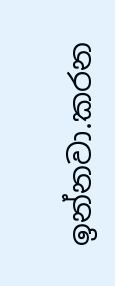ඉන්නවා.කරන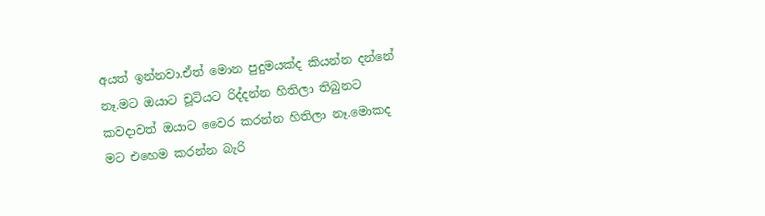අයත් ඉන්නවා.ඒත් මොන පුදුමයක්ද කියන්න දන්නේ නෑ.මට ඔයාට චූටියට රිද්දන්න හිතිලා තිබුනට කවදාවත් ඔයාට වෛර කරන්න හිතිලා නෑ.මොකද මට එහෙම කරන්න බැරි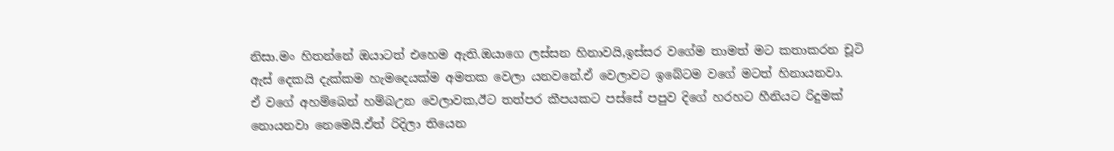නිසා.මං හිතන්නේ ඔයාටත් එහෙම ඇති.ඔයාගෙ ලස්සන හිනාවයි,ඉස්සර වගේම තාමත් මට කතාකරන චූටි ඇස් දෙකයි දැක්කම හැමදෙයක්ම අමතක වෙලා යනවනේ.ඒ වෙලාවට ඉබේටම වගේ මටත් හිනායනවා.
ඒ වගේ අහම්බෙන් හම්බඋන වෙලාවක,ඊට තත්පර කීපයකට පස්සේ පපුව දිගේ හරහට හීනියට රිදුමක් නොයනවා නෙමෙයි.ඒත් රිදිලා තියෙන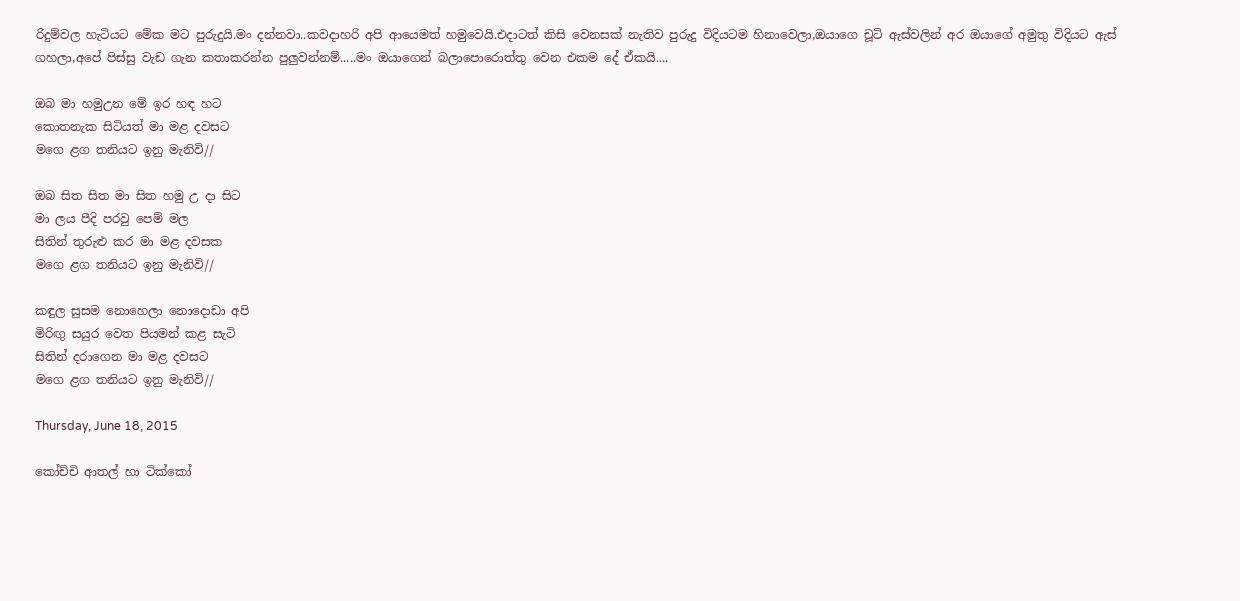රිදුම්වල හැටියට මේක මට පුරුදුයි.මං දන්නවා..කවදාහරි අපි ආයෙමත් හමුවෙයි.එදාටත් කිසි වෙනසක් නැතිව පුරුදු විදියටම හිනාවෙලා,ඔයාගෙ චූටි ඇස්වලින් අර ඔයාගේ අමුතු විදියට ඇස් ගහලා,අපේ පිස්සු වැඩ ගැන කතාකරන්න පුලුවන්නම්.....මං ඔයාගෙන් බලාපොරොත්තු වෙන එකම දේ ඒකයි....

ඔබ මා හමුඋන මේ ඉර හඳ හට
කොතනැක සිටියත් මා මළ දවසට
මගෙ ළග තනියට ඉනු මැනිවි//

ඔබ සිත සිත මා සිත හමු උ දා සිට
මා ලය පීදි පරවු පෙම් මල
සිතින් තුරුළු කර මා මළ දවසක
මගෙ ළග තනියට ඉනු මැනිවි//

කඳුල සුසම නොහෙලා නොදොඩා අපි
මිරිඟු සයුර වෙත පියමන් කළ සැටි
සිතින් දරාගෙන මා මළ දවසට
මගෙ ළග තනියට ඉනු මැනිවි//

Thursday, June 18, 2015

කෝච්චි ආතල් හා ටික්කෝ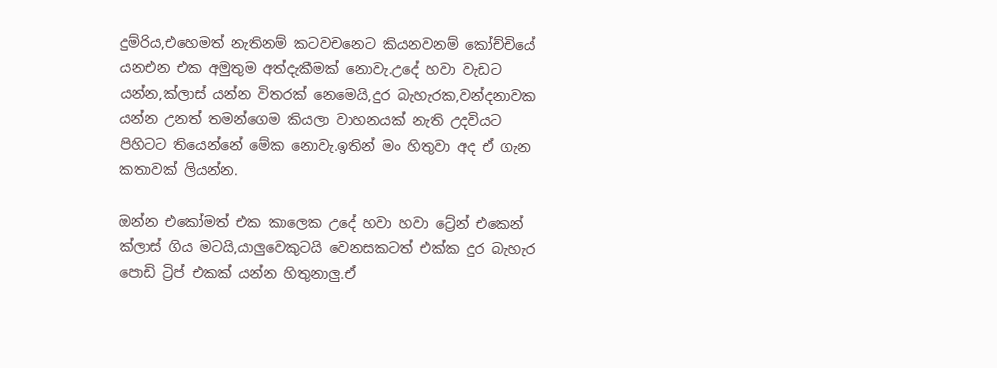දුම්රිය,එහෙමත් නැතිනම් කටවචනෙට කියනවනම් කෝච්චියේ යනඑන එක අමුතුම අත්දැකීමක් නොවැ.උදේ හවා වැඩට යන්න,ක්ලාස් යන්න විතරක් නෙමෙයි,දුර බැහැරක,වන්දනාවක යන්න උනත් තමන්ගෙම කියලා වාහනයක් නැති උදවියට පිහිටට තියෙන්නේ මේක නොවැ.ඉතින් මං හිතුවා අද ඒ ගැන කතාවක් ලියන්න.

ඔන්න එකෝමත් එක කාලෙක උදේ හවා හවා ‍ට්‍රේන් එකෙන් ක්ලාස් ගිය මටයි,යාලුවෙකුටයි වෙනසකටත් එක්ක දුර බැහැර පොඩි ට්‍රිප් එකක් යන්න හිතුනාලු.ඒ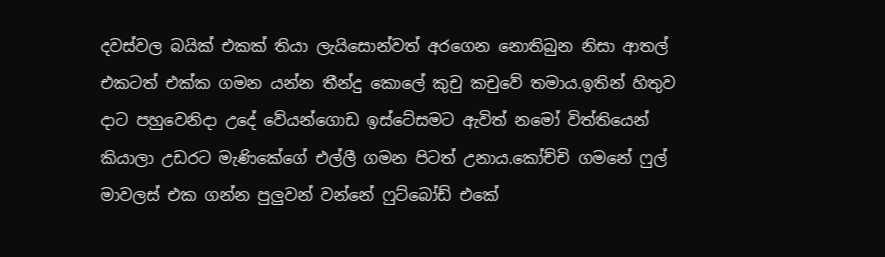දවස්වල බයික් එකක් තියා ලැයිසොන්වත් අරගෙන නොතිබුන නිසා ආතල් එකටත් එක්ක ගමන යන්න තීන්දු කොලේ කුචු කචුවේ තමාය.ඉතින් හිතුව දාට පහුවෙනිදා උදේ වේයන්ගොඩ ඉස්ටේසමට ඇවිත් නමෝ විත්තියෙන් කියාලා උඩරට මැණිකේගේ එල්ලී ගමන පිටත් උනාය.කෝච්චි ගමනේ ෆුල් මාවලස් එක ගන්න පුලුවන් වන්නේ ෆුට්බෝඩ් එකේ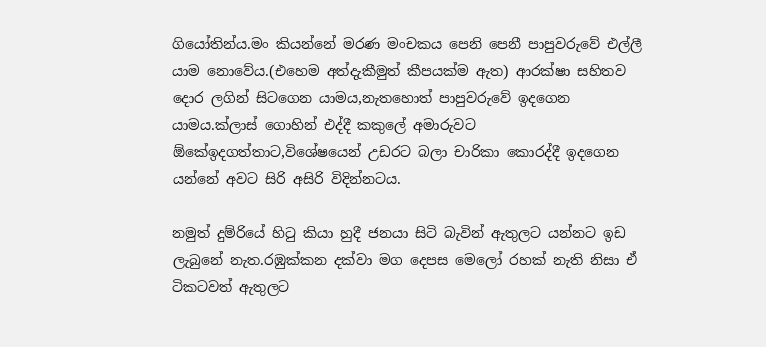ගියෝතින්ය.මං කියන්නේ මරණ මංචකය පෙනි පෙනී පාපුවරුවේ එල්ලී යාම නොවේය.(එහෙම අත්දැකීමුත් කීපයක්ම ඇත) ආරක්ෂා සහිතව දොර ලගින් සිටගෙන යාමය,නැතහොත් පාපුවරුවේ ඉදගෙන යාමය.ක්ලාස් ගොහින් එද්දී කකුලේ අමාරුවට ඕකේඉදගත්තාට,විශේෂයෙන් උඩරට බලා චාරිකා කොරද්දී ඉදගෙන යන්නේ අවට සිරි අසිරි විදින්නටය.

නමුත් දුම්රියේ හිටු කියා හුදී ජනයා සිටි බැවින් ඇතුලට යන්නට ඉඩ ලැබුනේ නැත.රඹුක්කන දක්වා මග දෙපස මෙලෝ රහක් නැති නිසා ඒ ටිකටවත් ඇතුලට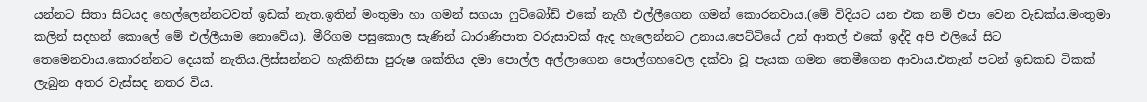යන්නට සිතා සිටයද හෙල්ලෙන්නටවත් ඉඩක් නැත.ඉතින් මංතුමා හා ගමන් සගයා ෆුට්බෝඩ් එකේ නැගී එල්ලීගෙන ගමන් කොරනවාය.(මේ විදියට යන එක නම් එපා වෙන වැඩක්ය.මංතුමා කලින් සදහන් කොලේ මේ එල්ලීයාම නොවේය). මීරිගම පසුකොල සැණින් ධාරාණිපාත වරුසාවක් ඇද හැලෙන්නට උනාය.පෙට්ටියේ උන් ආතල් එකේ ඉද්දි අපි එලියේ සිට තෙමෙනවාය.කොරන්නට දෙයක් නැතිය.ලිස්සන්නට හැකිනිසා පුරුෂ ශක්තිය දමා පොල්ල අල්ලාගෙන පොල්ගහවෙල දක්වා වූ පැයක ගමන තෙමීගෙන ආවාය.එතැන් පටන් ඉඩකඩ ටිකක් ලැබුන අතර වැස්සද නතර විය.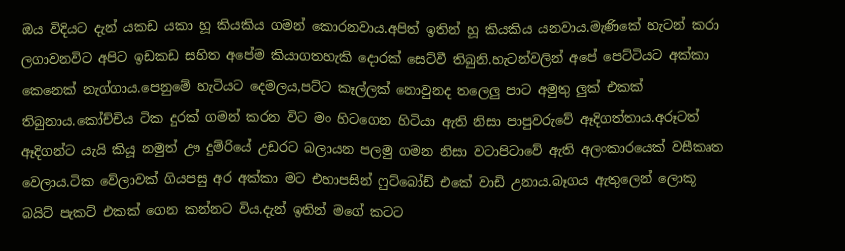ඔය විදියට දැන් යකඩ යකා හූ කියකිය ගමන් කොරනවාය.අපිත් ඉතින් හූ කියකිය යනවාය.මැණිකේ හැටන් කරා ලගාවනවිට අපිට ඉඩකඩ සහිත අපේම කියාගතහැකි දොරක් සෙට්වී තිබුනි.හැටන්වලින් අපේ පෙට්ටියට අක්කා කෙනෙක් නැග්ගාය.පෙනුමේ හැටියට දෙමලය,පට්ට කෑල්ලක් නොවුනද තලෙලු පාට අමුතු ලුක් එකක් තිබුනාය.කෝච්චිය ටික දුරක් ගමන් කරන විට මං හිටගෙන හිටියා ඇති නිසා පාපුවරුවේ ඈදිගත්තාය.අරූටත් ඈදිගන්ට යැයි කියූ නමුත් ඌ දුම්රියේ උඩරට බලායන පලමු ගමන නිසා වටාපිටාවේ ඇති අලංකාරයෙක් වසීකෘත වෙලාය.ටික වේලාවක් ගියපසු අර අක්කා මට එහාපසින් ෆුට්බෝඩ් එකේ වාඩි උනාය.බෑගය ඇතුලෙන් ලොකූ බයිට් පැකට් එකක් ගෙන කන්නට විය.දැන් ඉතින් ම‍ගේ කටට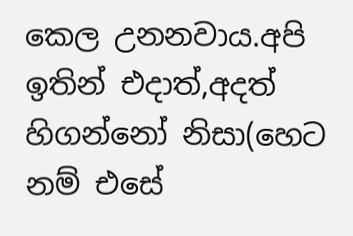කෙල උනනවාය.අපි ඉතින් එදාත්,අදත් හිගන්නෝ නිසා(හෙට නම් එසේ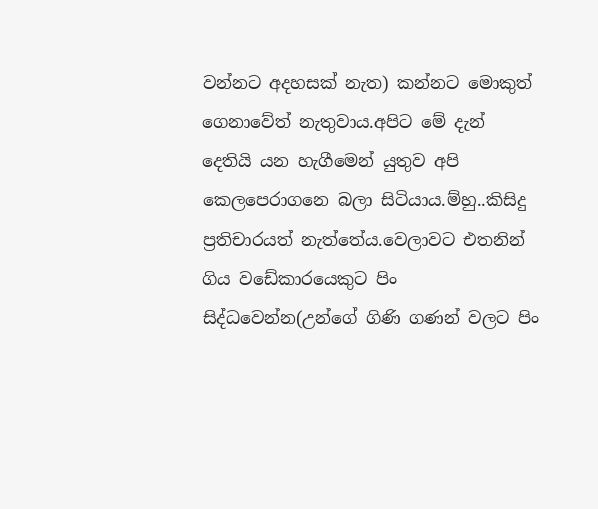වන්නට අදහසක් නැත) කන්නට මොකුත් ගෙනාවේත් නැතුවාය.අපිට මේ දැන් දෙතියි යන හැගීමෙන් යුතුව අපි කෙලපෙරාගනෙ බලා සිටියාය.ම්හු..කිසිදු ප්‍රතිචාරයත් නැත්තේය.වෙලාවට එතනින් ගිය වඩේකාරයෙකුට පිං සිද්ධවෙන්න(උන්ගේ ගිණි ගණන් වලට පිං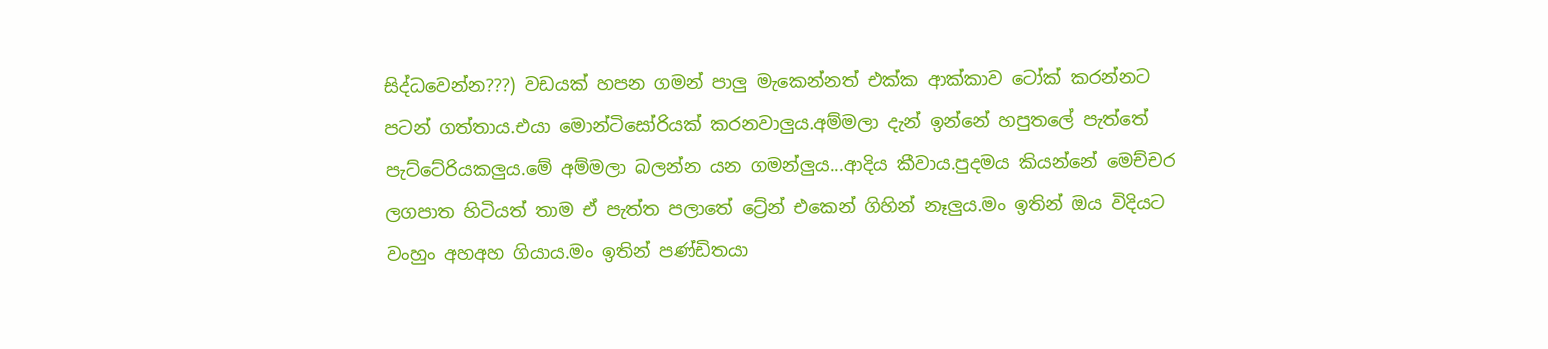සිද්ධවෙන්න???) වඩයක් හපන ගමන් පාලු මැකෙන්නත් එක්ක ආක්කාව ‍ටෝක් කරන්නට පටන් ගත්තාය.එයා මොන්ටිසෝරියක් කරනවාලුය.අම්මලා දැන් ඉන්නේ හපුතලේ පැත්තේ පැට්ටේරියකලුය.මේ අම්මලා බලන්න යන ගමන්ලුය...ආදිය කීවාය.පුදමය කියන්නේ මෙච්චර ලගපාත හිටියත් තාම ඒ පැත්ත පලාතේ ට්‍රේන් එකෙන් ගිහින් නෑලුය.මං ඉතින් ඔය විදියට වංහුං අහඅහ ගියාය.මං ඉතින් පණ්ඩිතයා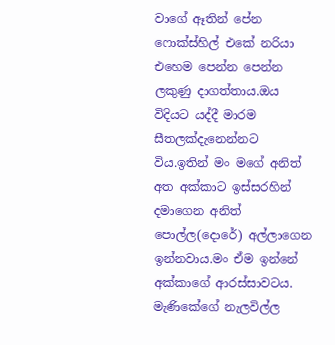වාගේ ඈතින් පේන ෆොක්ස්හිල් එකේ නරියා එහෙම පෙන්න පෙන්න ලකුණු දාගත්තාය.ඔය විදියට යද්දී මාරම සීතලක්දැනෙන්නට විය.ඉතින් මං මගේ අනිත් අත අක්කාට ඉස්සරහින් දමාගෙන අනිත් පොල්ල(දොරේ) අල්ලාගෙන ඉන්නවාය.මං ඒම ඉන්නේ අක්කාගේ ආරස්සාවටය. මැණිකේගේ නැලවිල්ල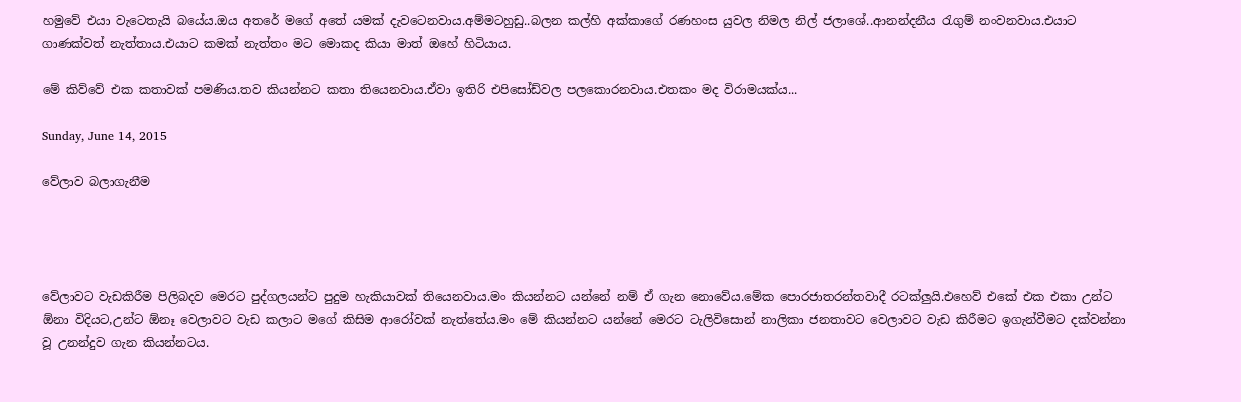හමුවේ එයා වැටෙතැයි බයේය.ඔය අ‍තරේ මගේ අතේ යමක් දැවටෙනවාය.අම්මටහුඩු..බලන කල්හි අක්කාගේ රණහංස යුවල නිමල නිල් ජලාශේ..ආනන්දනීය රැගුම් නංවනවාය.එයාට ගාණක්වත් නැත්තාය.එයාට කමක් නැත්තං මට මොකද කියා මාත් ඔහේ හිටියාය.

මේ කිව්වේ එක කතාවක් පමණිය.තව කියන්නට කතා තියෙනවාය.ඒවා ඉතිරි එපිසෝඩ්වල පලකොරනවාය.එතකං මද විරාමයක්ය...

Sunday, June 14, 2015

වේලාව බලාගැනීම




වේලාවට වැඩකිරීම පිලිබදව මෙරට පුද්ගලයන්ට පුදුම හැකියාවක් තියෙනවාය.මං කියන්නට යන්නේ නම් ඒ ගැන නොවේය.මේක පොරජාතරන්තවාදී රටක්ලුයි.එහෙව් එකේ එක එකා උන්ට ඕනා විදියට,උන්ට ඕනෑ වෙලාවට වැඩ කලාට මගේ කිසිම ආරෝවක් නැත්තේය.මං මේ කියන්නට යන්නේ මෙරට ටැලිවිසොන් නාලිකා ජනතාවට වෙලාවට වැඩ කිරීමට ඉගැන්වීමට දක්වන්නා වූ උනන්දුව ගැන කියන්නටය.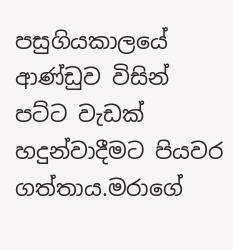පසුගියකාලයේ ආණ්ඩුව විසින් පට්ට වැඩක් හදුන්වාදීමට පියවර ගත්තාය.මරාගේ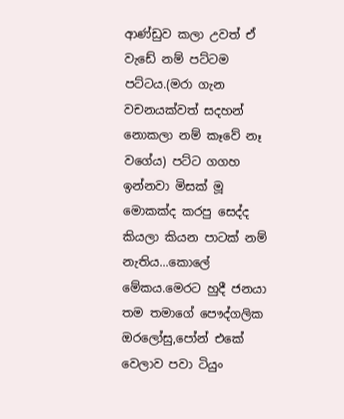ආණ්ඩුව කලා උවත් ඒ වැඩේ නම් පට්ටම පට්ටය.(මරා ගැන වචනයක්වත් සදහන් නොකලා නම් කෑවේ නෑ වගේය) පට්ට ගගහ ඉන්නවා මිසක් මූ මොකක්ද කරපු සෙද්ද කියලා කියන පාටක් නම් නැතිය...කොලේ මේකය.මෙරට හුදී ජනයා තම තමාගේ පෞද්ගලික ඔරලෝසු,පෝන් එකේ වෙලාව පවා ටියුං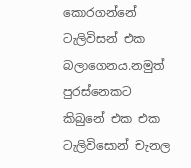කොරගන්නේ ටැලිවිසන් එක බලාගෙනය.නමුත් පුරස්නෙකට කිබුනේ එක එක ටැලිවිසොන් චැනල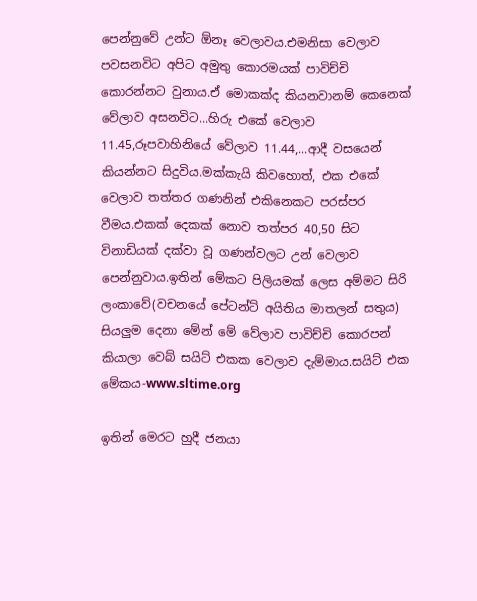පෙන්නුවේ උන්ට ඕනෑ වෙලාවය.එමනිසා වෙලාව පවසනවිට අපිට අමුතු කොරමයක් පාවිච්චි කොරන්නට වුනාය.ඒ මොකක්ද කියනවානම් කෙනෙක් වේලාව අසනවිට...හිරු එකේ වෙලාව 11.45,රූපවාහිනියේ වේලාව 11.44,...ආදී වසයෙන් කියන්නට සිදුවිය.මක්කැයි කිවහොත්, එක එකේ වෙලාව තත්තර ගණනින් එකිනෙකට පරස්පර වීමය.එකක් දෙකක් නොව තත්පර 40,50 සිට විනාඩියක් දක්වා වූ ගණන්වලට උන් වෙලාව පෙන්නුවාය.ඉතින් මේකට පිලියමක් ලෙස අම්මට සිරි ලංකාවේ(වචනයේ පේටන්ට් අයිතිය මාතලන් සතුය) සියලුම දෙනා මේන් මේ වේලාව පාවිච්චි කොරපන් කියාලා වෙබ් සයිට් එකක වෙලාව දැම්මාය.සයිට් එක මේකය-www.sltime.org

ඉතින් මෙරට හුදී ජනයා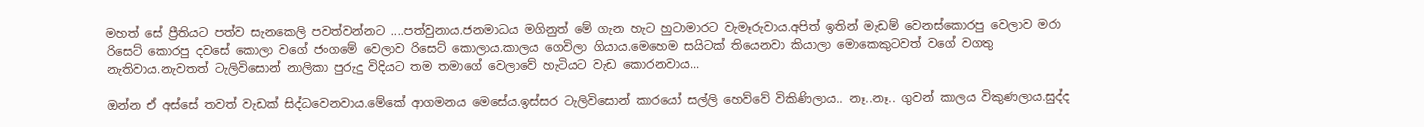මහත් සේ ප්‍රීතියට පත්ව සැනකෙලි පවත්වන්නට ....පත්වුනාය.ජනමාධය මගිනුත් මේ ගැන හැට හුටාමාරට වැමෑරුවාය.අපිත් ඉතින් මැඩම් වෙනස්කොරපු වෙලාව මරා රිසෙට් කොරපු දවසේ කොලා වගේ ජංගමේ වෙලාව රිසෙට් කොලාය.කාලය ගෙවිලා ගියාය.මෙහෙම සයිටක් තියෙනවා කියාලා ‍මොකෙකුටවත් වගේ වගතු නැතිවාය.නැවතත් ටැලිවිසොන් නාලිකා පුරුදු විදියට තම තමාගේ වෙලාවේ හැටියට වැඩ කොරනවාය...

ඔන්න ඒ අස්සේ තවත් වැඩක් සිද්ධවෙනවාය.මේකේ ආගමනය මෙසේය.ඉස්සර ටැලිවිසොන් කාරයෝ සල්ලි හෙව්වේ විකිණිලාය.. නෑ..නෑ.. ගුවන් කාලය විකුණලාය.සුද්ද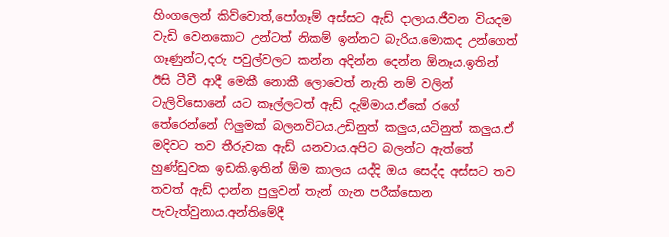හිංගලෙන් කිව්වොත්,පෝගෑම් අස්සට ඇඩ් දාලාය.ජීවන වියදම වැඩි වෙනකොට උන්ටත් නිකම් ඉන්නට බැරිය.මොකද උන්ගෙත් ගෑණුන්ට,දරු පවුල්වලට කන්න අදින්න දෙන්න ඕනෑය.ඉතින් ඊසි ටීවී ආදී මෙකී නොකී ලොවෙත් නැති නම් වලින් ටැලිවිසොනේ යට කෑල්ලටත් ඇඩ් දැම්මාය.ඒකේ රගේ තේරෙන්නේ ෆිලුමක් බලනවිටය.උඩිනුත් කලුය,යටිනුත් කලුය.ඒ මදිවට තව තීරුවක ඇඩ් යනවාය.අපිට බලන්ට ඇත්තේ හුණ්ඩුවක ඉඩකි.ඉතින් ඕම කාලය යද්දි ඔය සෙද්ද අස්සට තව තවත් ඇඩ් දාන්න පුලුවන් තැන් ගැන පරීක්සොන පැවැත්වුනාය.අන්තිමේදී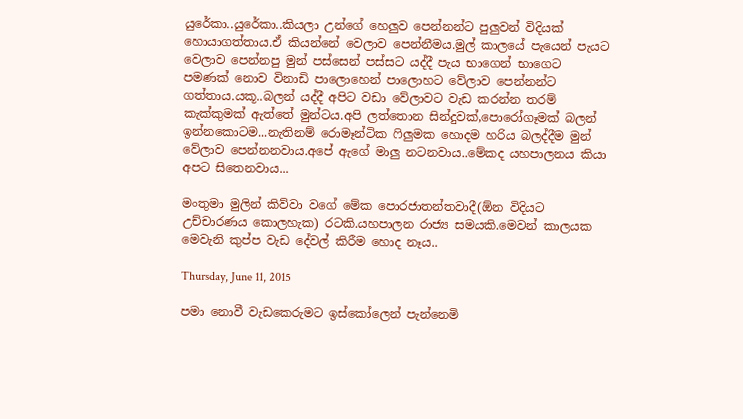යුරේකා..යුරේකා..කියලා උන්ගේ හෙලුව පෙන්නන්ට පුලුවන් විදියක් හොයාගත්තාය.ඒ කියන්නේ වෙලාව පෙන්නීමය.මුල් කාලයේ පැයෙන් පැයට වෙලාව පෙන්නපු මුන් පස්සෙන් පස්සට යද්දී පැය භාගෙන් භාගෙට පමණක් නොව විනාඩි පාලොහෙන් පාලොහට වේලාව පෙන්නන්ට ගත්තාය.යකූ..බලන් යද්දී අ‍පිට වඩා වේලාවට වැඩ කරන්න තරම් කැක්කුමක් ඇත්තේ මුන්ටය.අපි ලත්තොන සින්දුවක්,පොරෝගෑමක් බලන් ඉන්නකොටම...නැතිනම් රොමෑන්ටික ෆිලුමක හොදම හරිය බලද්දීම මුන් වේලාව පෙන්නනවාය.අපේ ඇගේ මාලු නටනවාය..මේකද යහපාලනය කියා අපට සිතෙනවාය...

මංතුමා මුලින් කිව්වා වගේ මේක පොරජාතන්තවාදී(ඕන විදි‍යට උච්චාරණය කොලහැක) රටකි.යහපාලන රාජ්‍ය සමයකි.මෙවන් කාලයක මෙවැනි කුප්ප වැඩ දේවල් කිරීම හොද නෑය..

Thursday, June 11, 2015

පමා නොවී වැඩකෙරුමට ඉස්කෝලෙන් පැන්නෙමි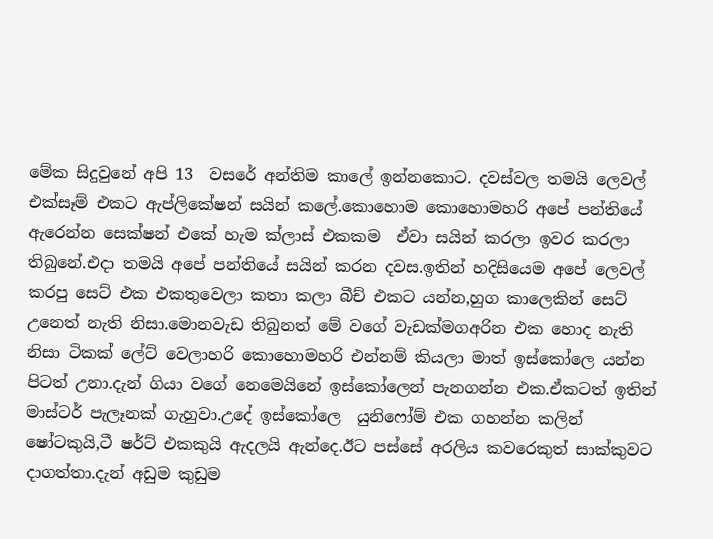මේක සිදුවුනේ අපි 13  වසරේ අන්තිම කාලේ ඉන්නකොට. දවස්වල තමයි ලෙවල් එක්සෑම් එකට ඇප්ලිකේෂන් සයින් කලේ.කොහොම කොහොමහරි අපේ පන්තියේ ඇරෙන්න සෙක්ෂන් එකේ හැම ක්ලාස් එකකම  ඒවා සයින් කරලා ඉවර කරලා තිබුනේ.එදා තමයි අපේ පන්තියේ සයින් කරන දවස.ඉතින් හදිසියෙම අපේ ලෙවල් කරපු සෙට් එක එකතුවෙලා කතා කලා බීච් එකට යන්න,හුග කාලෙකින් සෙට් උනෙත් නැති නිසා.මොනවැඩ තිබුනත් මේ වගේ වැඩක්මගඅරින එක හොද නැති නිසා ටිකක් ලේට් වෙලාහරි කොහොමහරි එන්නම් කියලා මාත් ඉස්කෝලෙ යන්න පිටත් උනා.දැන් ගියා වගේ නෙමෙයිනේ ඉස්කෝලෙන් පැනගන්න එක.ඒකටත් ඉතින් මාස්ටර් පැලෑනක් ගැහුවා.උදේ ඉස්කෝලෙ  යුනිෆෝම් එක ගහන්න කලින් ෂෝටකුයි,ටී ෂර්ට් එකකුයි ඇදලයි ඇන්දෙ.ඊට පස්සේ අරලිය කවරෙකුත් සාක්කුවට දාගත්තා.දැන් අඩුම කුඩුම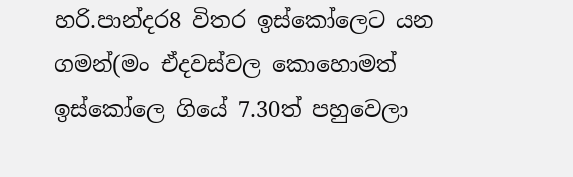හරි.පාන්දර8 විතර ඉස්කෝලෙට යන ගමන්(මං ඒදවස්වල කොහොමත් ඉස්කෝලෙ ගියේ 7.30ත් පහුවෙලා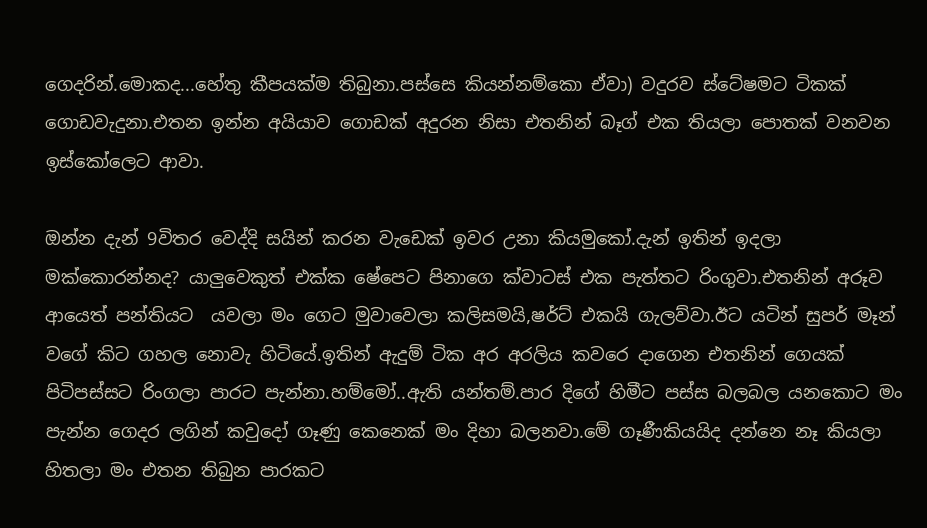ගෙදරින්.මොකද...හේතු කීපයක්ම තිබුනා.පස්සෙ කියන්නම්කො ඒවා) වදුරව ස්ටේෂමට ටිකක් ගොඩවැදුනා.එතන ඉන්න අයියාව ගොඩක් අදුරන නිසා එතනින් බෑග් එක තියලා පොතක් වනවන ඉස්කෝලෙට ආවා.

ඔන්න දැන් 9විතර වෙද්දි සයින් කරන වැඩෙක් ඉවර උනා කියමුකෝ.දැන් ඉතින් ඉදලා මක්කොරන්නද? යාලුවෙකුත් එක්ක ෂේපෙට පිනාගෙ ක්වාටස් එක පැත්තට රිංගුවා.එතනින් අරූව ආයෙත් පන්තියට  යවලා මං ගෙට මුවාවෙලා කලිසමයි,ෂර්ට් එකයි ගැලව්වා.ඊට යටින් සුපර් මෑන් වගේ කිට ගහල නොවැ හිටියේ.ඉතින් ඇදුම් ටික අර අරලිය කවරෙ දාගෙන එතනින් ගෙයක් පිටිපස්සට රිංගලා පාරට පැන්නා.හම්මෝ..ඇති යන්තම්.පාර දිගේ හිමීට පස්ස බලබල යනකොට මං පැන්න ගෙදර ලගින් කවුදෝ ගෑණු කෙනෙක් මං දිහා බලනවා.මේ ගෑණීකියයිද දන්නෙ නෑ කියලා හිතලා මං එතන තිබුන පාරකට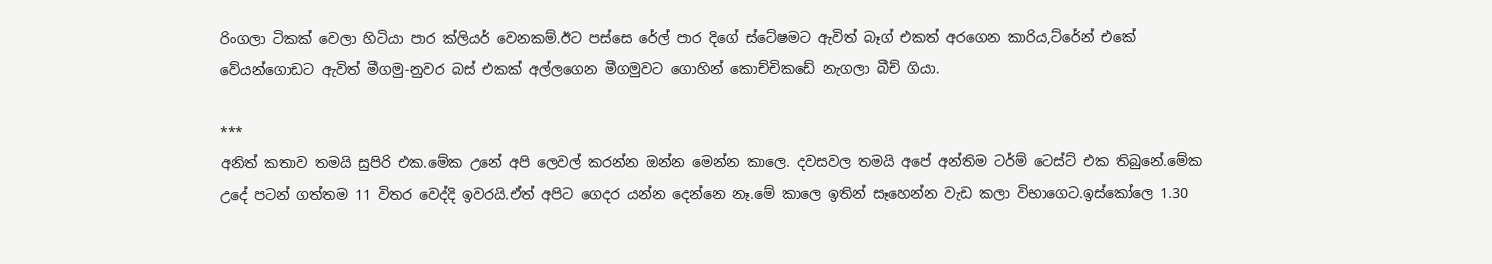රිංගලා ටිකක් වෙලා හිටියා පාර ක්ලියර් වෙනකම්.ඊට පස්සෙ රේල් පාර දිගේ ස්ටේෂමට ඇවිත් බෑග් එකත් අරගෙන කාරිය,ට්රේන් එකේ වේයන්ගොඩට ඇවිත් මීගමු-නුවර බස් එකක් අල්ලගෙන මීගමුවට ගොහින් කොච්චිකඩේ නැගලා බීච් ගියා.

***
අනිත් කතාව තමයි සුපිරි එක.මේක උනේ අපි ලෙවල් කරන්න ඔන්න මෙන්න කාලෙ. දවසවල තමයි අපේ අන්තිම ටර්ම් ටෙස්ට් එක තිබුනේ.මේක උදේ පටන් ගත්තම 11 විතර වෙද්දි ඉවරයි.ඒත් අපිට ගෙදර යන්න දෙන්නෙ නෑ.මේ කාලෙ ඉතින් සෑහෙන්න වැඩ කලා විභාගෙට.ඉස්කෝලෙ 1.30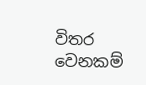විතර වෙනකම්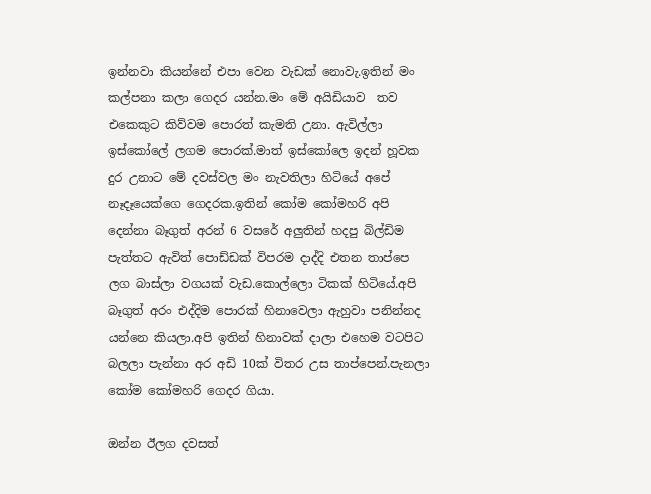ඉන්නවා කියන්නේ එපා වෙන වැඩක් නොවැ.ඉතින් මං කල්පනා කලා ගෙදර යන්න.මං මේ අයිඩියාව  තව එකෙකුට කිව්වම පොරත් කැමති උනා. ඇවිල්ලා  ඉස්කෝලේ ලගම පොරක්.මාත් ඉස්කෝලෙ ඉදන් හූවක දුර උනාට මේ දවස්වල මං නැවතිලා හිටියේ අපේ නෑදෑයෙක්ගෙ ගෙදරක.ඉතින් කෝම කෝමහරි අපි දෙන්නා බෑගුත් අරන් 6 වසරේ අලුතින් හදපු බිල්ඩිම පැත්තට ඇවිත් පොඩ්ඩක් විපරම දාද්දි එතන තාප්පෙ ලග බාස්ලා වගයක් වැඩ.කොල්ලො ටිකක් හිටියේ.අපි බෑගුත් අරං එද්දිම පොරක් හිනාවෙලා ඇහුවා පනින්නද යන්නෙ කියලා.අපි ඉතින් හිනාවක් දාලා එහෙම වටපිට බලලා පැන්නා අර අඩි 10ක් විතර උස තාප්පෙන්.පැනලා කෝම කෝමහරි ගෙදර ගියා.

ඔන්න ඊලග දවසත්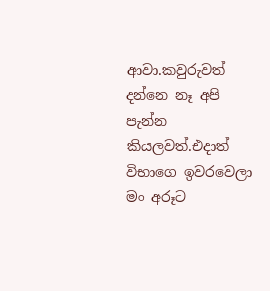ආවා.කවුරුවත් දන්නෙ නෑ අපි පැන්න කියලවත්.එදාත් විභාගෙ ඉවරවෙලා මං අරූට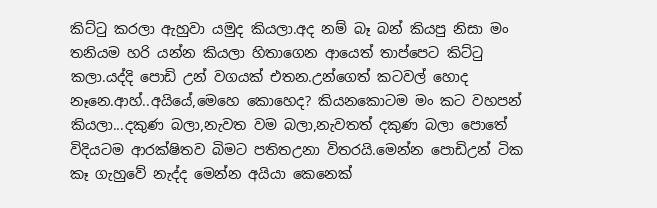කිට්ටු කරලා ඇහුවා යමුද කියලා.අද නම් බෑ බන් කියපු නිසා මං තනියම හරි යන්න කියලා හිතාගෙන ආයෙත් තාප්පෙට කිට්ටු කලා.යද්දි පොඩි උන් වගයක් එතන.උන්ගෙත් කටවල් හොද නෑනෙ.ආහ්..අයියේ,මෙහෙ කොහෙද? කියනකොටම මං කට වහපන් කියලා...දකුණ බලා,නැවත වම බලා,නැවතත් දකුණ බලා පොතේ විදියටම ආරක්ෂිතව බිමට පතිතඋනා විතරයි.මෙන්න පොඩිඋන් ටික කෑ ගැහුවේ නැද්ද මෙන්න අයියා කෙනෙක්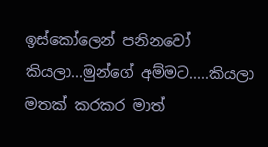ඉස්කෝලෙන් පනිනවෝ කියලා...මුන්ගේ අම්මට.....කියලා මතක් කරකර මාත්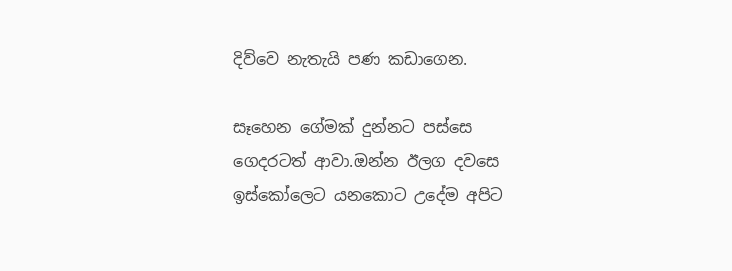දිව්වෙ නැතැයි පණ කඩාගෙන.

සෑහෙන ගේමක් දුන්නට පස්සෙ ගෙදරටත් ආවා.ඔන්න ඊලග දවසෙ ඉස්කෝලෙට යනකොට උදේම අපිට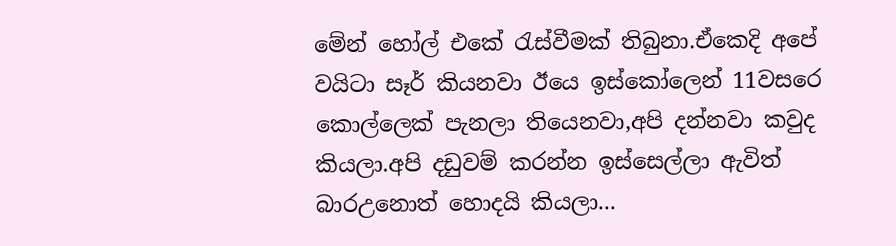මේන් හෝල් එකේ රැස්වීමක් තිබුනා.ඒකෙදි අපේ වයිටා සෑර් කියනවා ඊයෙ ඉස්කෝලෙන් 11වසරෙ කොල්ලෙක් පැනලා තියෙනවා,අපි දන්නවා කවුද කියලා.අපි දඩුවම් කරන්න ඉස්සෙල්ලා ඇවිත් බාරඋනොත් හොදයි කියලා...